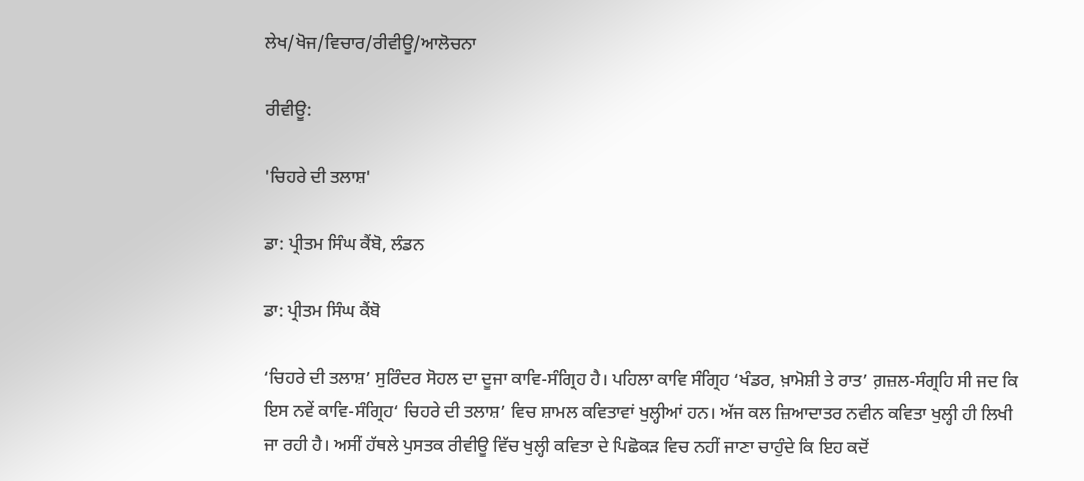ਲੇਖ/ਖੋਜ/ਵਿਚਾਰ/ਰੀਵੀਊ/ਆਲੋਚਨਾ

ਰੀਵੀਊ:

'ਚਿਹਰੇ ਦੀ ਤਲਾਸ਼'

ਡਾ: ਪ੍ਰੀਤਮ ਸਿੰਘ ਕੈਂਬੋ, ਲੰਡਨ

ਡਾ: ਪ੍ਰੀਤਮ ਸਿੰਘ ਕੈਂਬੋ

‘ਚਿਹਰੇ ਦੀ ਤਲਾਸ਼’ ਸੁਰਿੰਦਰ ਸੋਹਲ ਦਾ ਦੂਜਾ ਕਾਵਿ-ਸੰਗ੍ਰਿਹ ਹੈ। ਪਹਿਲਾ ਕਾਵਿ ਸੰਗ੍ਰਿਹ ‘ਖੰਡਰ, ਖ਼ਾਮੋਸ਼ੀ ਤੇ ਰਾਤ’ ਗ਼ਜ਼ਲ-ਸੰਗ੍ਰਹਿ ਸੀ ਜਦ ਕਿ ਇਸ ਨਵੇਂ ਕਾਵਿ-ਸੰਗ੍ਰਿਹ‘ ਚਿਹਰੇ ਦੀ ਤਲਾਸ਼’ ਵਿਚ ਸ਼ਾਮਲ ਕਵਿਤਾਵਾਂ ਖੁਲ੍ਹੀਆਂ ਹਨ। ਅੱਜ ਕਲ ਜ਼ਿਆਦਾਤਰ ਨਵੀਨ ਕਵਿਤਾ ਖੁਲ੍ਹੀ ਹੀ ਲਿਖੀ ਜਾ ਰਹੀ ਹੈ। ਅਸੀਂ ਹੱਥਲੇ ਪੁਸਤਕ ਰੀਵੀਊ ਵਿੱਚ ਖੁਲ੍ਹੀ ਕਵਿਤਾ ਦੇ ਪਿਛੋਕੜ ਵਿਚ ਨਹੀਂ ਜਾਣਾ ਚਾਹੁੰਦੇ ਕਿ ਇਹ ਕਦੋਂ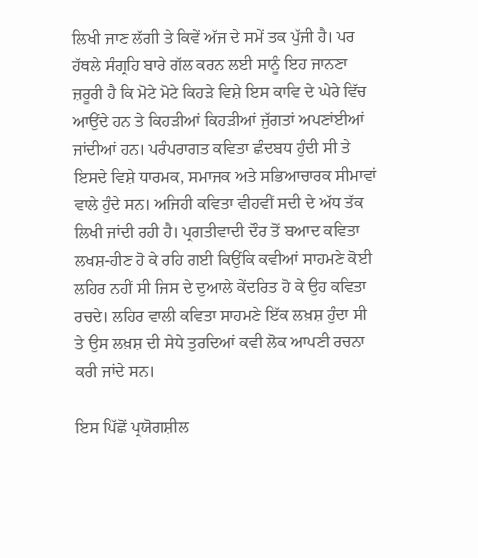ਲਿਖੀ ਜਾਣ ਲੱਗੀ ਤੇ ਕਿਵੇਂ ਅੱਜ ਦੇ ਸਮੇਂ ਤਕ ਪੁੱਜੀ ਹੈ। ਪਰ ਹੱਥਲੇ ਸੰਗ੍ਰਹਿ ਬਾਰੇ ਗੱਲ ਕਰਨ ਲਈ ਸਾਨੂੰ ਇਹ ਜਾਨਣਾ ਜ਼ਰੂਰੀ ਹੈ ਕਿ ਮੋਟੇ ਮੋਟੇ ਕਿਹੜੇ ਵਿਸ਼ੇ ਇਸ ਕਾਵਿ ਦੇ ਘੇਰੇ ਵਿੱਚ ਆਉਂਦੇ ਹਨ ਤੇ ਕਿਹੜੀਆਂ ਕਿਹੜੀਆਂ ਜੁੱਗਤਾਂ ਅਪਣਾਂਈਆਂ ਜਾਂਦੀਆਂ ਹਨ। ਪਰੰਪਰਾਗਤ ਕਵਿਤਾ ਛੰਦਬਧ ਹੁੰਦੀ ਸੀ ਤੇ ਇਸਦੇ ਵਿਸ਼ੇ ਧਾਰਮਕ, ਸਮਾਜਕ ਅਤੇ ਸਭਿਆਚਾਰਕ ਸੀਮਾਵਾਂ ਵਾਲੇ ਹੁੰਦੇ ਸਨ। ਅਜਿਹੀ ਕਵਿਤਾ ਵੀਹਵੀਂ ਸਦੀ ਦੇ ਅੱਧ ਤੱਕ ਲਿਖੀ ਜਾਂਦੀ ਰਹੀ ਹੈ। ਪ੍ਰਗਤੀਵਾਦੀ ਦੌਰ ਤੋਂ ਬਆਦ ਕਵਿਤਾ ਲਖਸ਼-ਹੀਣ ਹੋ ਕੇ ਰਹਿ ਗਈ ਕਿਉਂਕਿ ਕਵੀਆਂ ਸਾਹਮਣੇ ਕੋਈ ਲਹਿਰ ਨਹੀਂ ਸੀ ਜਿਸ ਦੇ ਦੁਆਲੇ ਕੇਂਦਰਿਤ ਹੋ ਕੇ ਉਹ ਕਵਿਤਾ ਰਚਦੇ। ਲਹਿਰ ਵਾਲੀ ਕਵਿਤਾ ਸਾਹਮਣੇ ਇੱਕ ਲਖ਼ਸ਼ ਹੁੰਦਾ ਸੀ ਤੇ ਉਸ ਲਖ਼ਸ਼ ਦੀ ਸੇਧੇ ਤੁਰਦਿਆਂ ਕਵੀ ਲੋਕ ਆਪਣੀ ਰਚਨਾ ਕਰੀ ਜਾਂਦੇ ਸਨ।

ਇਸ ਪਿੱਛੋਂ ਪ੍ਰਯੋਗਸ਼ੀਲ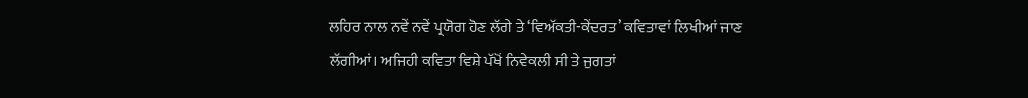ਲਹਿਰ ਨਾਲ ਨਵੇਂ ਨਵੇਂ ਪ੍ਰਯੋਗ ਹੋਣ ਲੱਗੇ ਤੇ ‘ਵਿਅੱਕਤੀ-ਕੇਂਦਰਤ’ ਕਵਿਤਾਵਾਂ ਲਿਖੀਆਂ ਜਾਣ ਲੱਗੀਆਂ। ਅਜਿਹੀ ਕਵਿਤਾ ਵਿਸ਼ੇ ਪੱਖੋਂ ਨਿਵੇਕਲੀ ਸੀ ਤੇ ਜੁਗਤਾਂ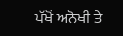ਪੱਖੋਂ ਅਨੋਖੀ ਤੇ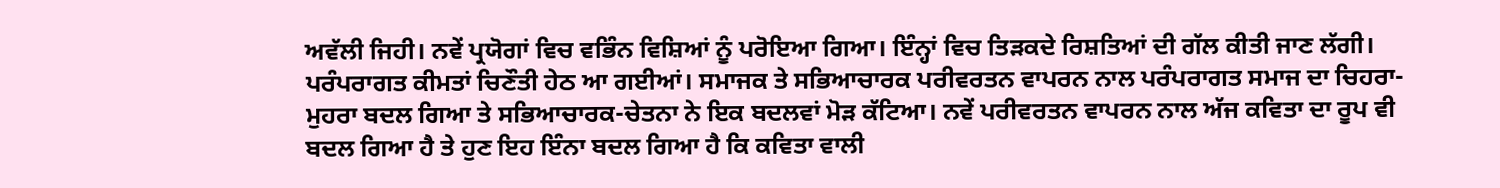ਅਵੱਲੀ ਜਿਹੀ। ਨਵੇਂ ਪ੍ਰਯੋਗਾਂ ਵਿਚ ਵਭਿੰਨ ਵਿਸ਼ਿਆਂ ਨੂੰ ਪਰੋਇਆ ਗਿਆ। ਇੰਨ੍ਹਾਂ ਵਿਚ ਤਿੜਕਦੇ ਰਿਸ਼ਤਿਆਂ ਦੀ ਗੱਲ ਕੀਤੀ ਜਾਣ ਲੱਗੀ। ਪਰੰਪਰਾਗਤ ਕੀਮਤਾਂ ਚਿਣੌਤੀ ਹੇਠ ਆ ਗਈਆਂ। ਸਮਾਜਕ ਤੇ ਸਭਿਆਚਾਰਕ ਪਰੀਵਰਤਨ ਵਾਪਰਨ ਨਾਲ ਪਰੰਪਰਾਗਤ ਸਮਾਜ ਦਾ ਚਿਹਰਾ-ਮੁਹਰਾ ਬਦਲ ਗਿਆ ਤੇ ਸਭਿਆਚਾਰਕ-ਚੇਤਨਾ ਨੇ ਇਕ ਬਦਲਵਾਂ ਮੋੜ ਕੱਟਿਆ। ਨਵੇਂ ਪਰੀਵਰਤਨ ਵਾਪਰਨ ਨਾਲ ਅੱਜ ਕਵਿਤਾ ਦਾ ਰੂਪ ਵੀ ਬਦਲ ਗਿਆ ਹੈ ਤੇ ਹੁਣ ਇਹ ਇੰਨਾ ਬਦਲ ਗਿਆ ਹੈ ਕਿ ਕਵਿਤਾ ਵਾਲੀ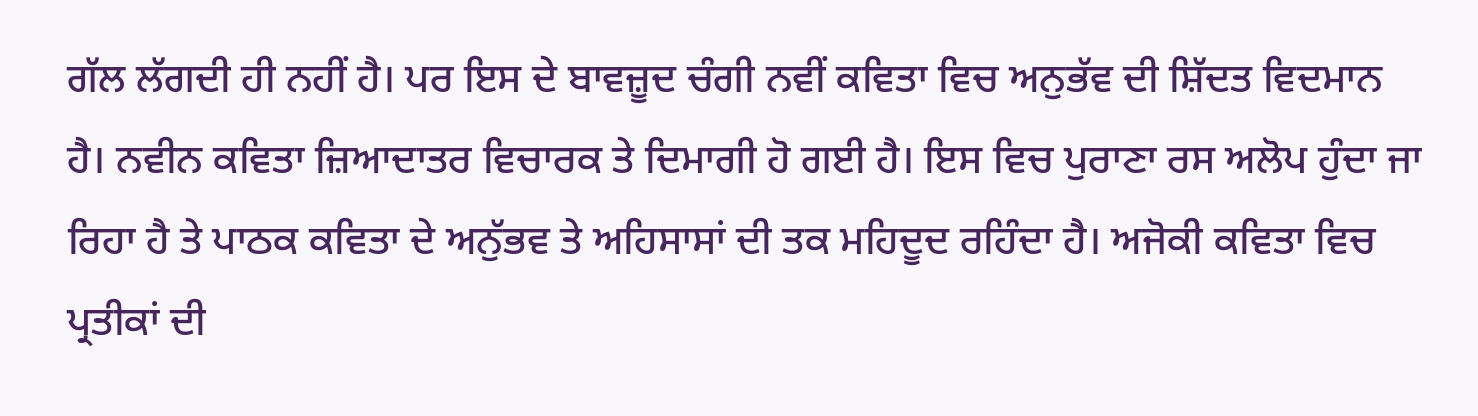ਗੱਲ ਲੱਗਦੀ ਹੀ ਨਹੀਂ ਹੈ। ਪਰ ਇਸ ਦੇ ਬਾਵਜ਼ੂਦ ਚੰਗੀ ਨਵੀਂ ਕਵਿਤਾ ਵਿਚ ਅਨੁਭੱਵ ਦੀ ਸ਼ਿੱਦਤ ਵਿਦਮਾਨ ਹੈ। ਨਵੀਨ ਕਵਿਤਾ ਜ਼ਿਆਦਾਤਰ ਵਿਚਾਰਕ ਤੇ ਦਿਮਾਗੀ ਹੋ ਗਈ ਹੈ। ਇਸ ਵਿਚ ਪੁਰਾਣਾ ਰਸ ਅਲੋਪ ਹੁੰਦਾ ਜਾ ਰਿਹਾ ਹੈ ਤੇ ਪਾਠਕ ਕਵਿਤਾ ਦੇ ਅਨੁੱਭਵ ਤੇ ਅਹਿਸਾਸਾਂ ਦੀ ਤਕ ਮਹਿਦੂਦ ਰਹਿੰਦਾ ਹੈ। ਅਜੋਕੀ ਕਵਿਤਾ ਵਿਚ ਪ੍ਰਤੀਕਾਂ ਦੀ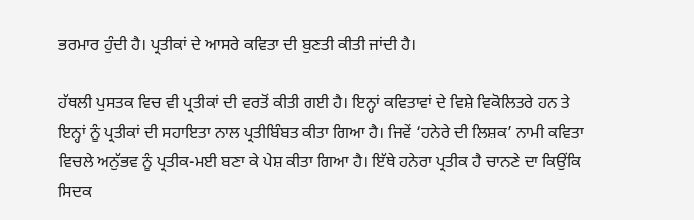ਭਰਮਾਰ ਹੁੰਦੀ ਹੈ। ਪ੍ਰਤੀਕਾਂ ਦੇ ਆਸਰੇ ਕਵਿਤਾ ਦੀ ਬੁਣਤੀ ਕੀਤੀ ਜਾਂਦੀ ਹੈ।

ਹੱਥਲੀ ਪੁਸਤਕ ਵਿਚ ਵੀ ਪ੍ਰਤੀਕਾਂ ਦੀ ਵਰਤੋਂ ਕੀਤੀ ਗਈ ਹੈ। ਇਨ੍ਹਾਂ ਕਵਿਤਾਵਾਂ ਦੇ ਵਿਸ਼ੇ ਵਿਕੋਲਿਤਰੇ ਹਨ ਤੇ ਇਨ੍ਹਾਂ ਨੂੰ ਪ੍ਰਤੀਕਾਂ ਦੀ ਸਹਾਇਤਾ ਨਾਲ ਪ੍ਰਤੀਬਿੰਬਤ ਕੀਤਾ ਗਿਆ ਹੈ। ਜਿਵੇਂ ‘ਹਨੇਰੇ ਦੀ ਲਿਸ਼ਕ’ ਨਾਮੀ ਕਵਿਤਾ ਵਿਚਲੇ ਅਨੁੱਭਵ ਨੂੰ ਪ੍ਰਤੀਕ-ਮਈ ਬਣਾ ਕੇ ਪੇਸ਼ ਕੀਤਾ ਗਿਆ ਹੈ। ਇੱਥੇ ਹਨੇਰਾ ਪ੍ਰਤੀਕ ਹੈ ਚਾਨਣੇ ਦਾ ਕਿਉਂਕਿ ਸਿਦਕ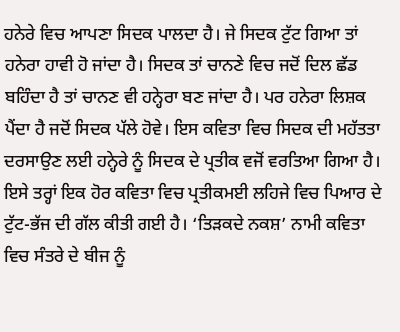ਹਨੇਰੇ ਵਿਚ ਆਪਣਾ ਸਿਦਕ ਪਾਲਦਾ ਹੈ। ਜੇ ਸਿਦਕ ਟੁੱਟ ਗਿਆ ਤਾਂ ਹਨੇਰਾ ਹਾਵੀ ਹੋ ਜਾਂਦਾ ਹੈ। ਸਿਦਕ ਤਾਂ ਚਾਨਣੇ ਵਿਚ ਜਦੋਂ ਦਿਲ ਛੱਡ ਬਹਿੰਦਾ ਹੈ ਤਾਂ ਚਾਨਣ ਵੀ ਹਨ੍ਹੇਰਾ ਬਣ ਜਾਂਦਾ ਹੈ। ਪਰ ਹਨੇਰਾ ਲਿਸ਼ਕ ਪੈਂਦਾ ਹੈ ਜਦੋਂ ਸਿਦਕ ਪੱਲੇ ਹੋਵੇ। ਇਸ ਕਵਿਤਾ ਵਿਚ ਸਿਦਕ ਦੀ ਮਹੱਤਤਾ ਦਰਸਾਉਣ ਲਈ ਹਨ੍ਹੇਰੇ ਨੂੰ ਸਿਦਕ ਦੇ ਪ੍ਰਤੀਕ ਵਜੋਂ ਵਰਤਿਆ ਗਿਆ ਹੈ। ਇਸੇ ਤਰ੍ਹਾਂ ਇਕ ਹੋਰ ਕਵਿਤਾ ਵਿਚ ਪ੍ਰਤੀਕਮਈ ਲਹਿਜੇ ਵਿਚ ਪਿਆਰ ਦੇ ਟੁੱਟ-ਭੱਜ ਦੀ ਗੱਲ ਕੀਤੀ ਗਈ ਹੈ। ‘ਤਿੜਕਦੇ ਨਕਸ਼’ ਨਾਮੀ ਕਵਿਤਾ ਵਿਚ ਸੰਤਰੇ ਦੇ ਬੀਜ ਨੂੰ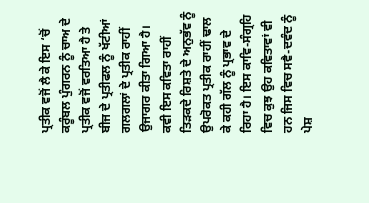ਪ੍ਰਤੀਕ ਵਜੋਂ ਲੈ ਕੇ ਇਸ ‘ਚੋਂ  ਕਰੂੰਬਲ ਪੁੰਗਰਨ ਨੂੰ ਚਾਅ ਦੇ ਪ੍ਰਤੀਕ ਵਜੋਂ ਵਰਤਿਆ ਹੈ ਤੇ ਬੀਜ ਦੇ ਪ੍ਰਤੀਫਲ ਨੂੰ ਖੱਟੀਆਂ ਗਲਗਲਾਂ ਦੇ ਪ੍ਰਤੀਕ ਰਾਹੀਂ ਉਜਾਗਰ ਕੀਤਾ ਗਿਆ ਹੈ। ਕਵੀ ਇਸ ਕਵਿਤਾ ਰਾਹੀਂ ਤਿੜਕਦੇ ਰਿਸ਼ਤੇ ਦੇ ਅਨੁਭੱਵ ਨੂੰ ਉਪਰੋਕਤ ਪ੍ਰਤੀਕ ਰਾਹੀਂ ਢਾਲ ਕੇ ਕਹੀ ਗੱਲ ਨੂੰ ਪ੍ਰਭਾਵ ਦੇ ਰਿਹਾ ਹੈ। ਇਸ ਕਾਵਿ-ਸੰਗ੍ਰਹਿ ਵਿਚ ਕੁਝ ਉਹ ਕਵਿਤਾਵਾਂ ਵੀ ਹਨ ਜਿਸ ਵਿਚ ਸਵੈ-ਦਵੰਦ ਨੂੰ ਪੇਸ਼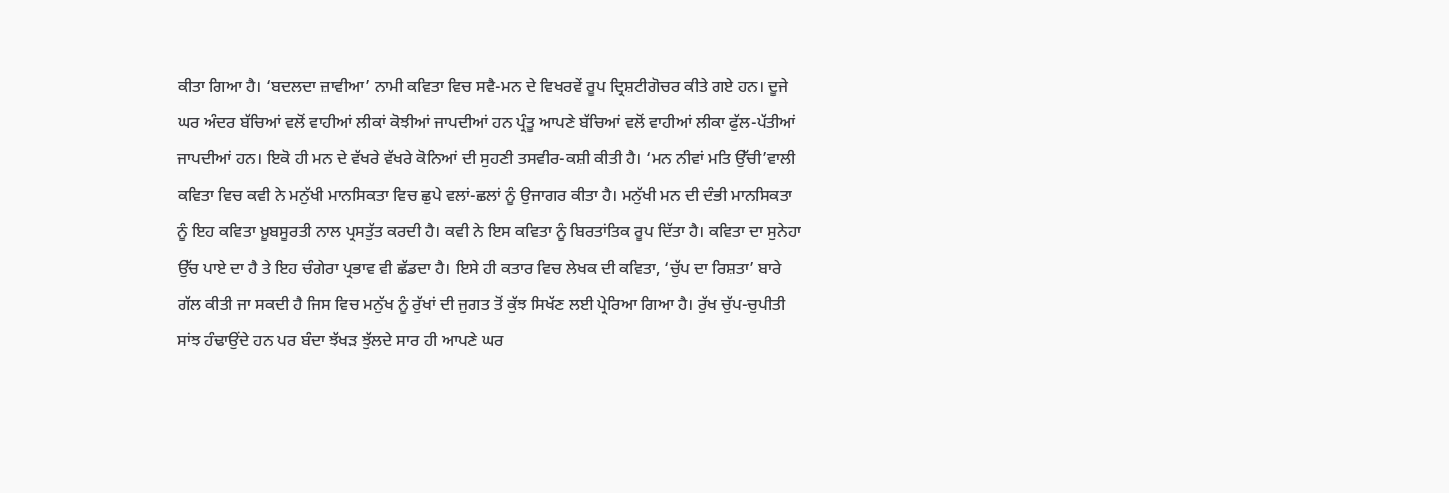ਕੀਤਾ ਗਿਆ ਹੈ। ‘ਬਦਲਦਾ ਜ਼ਾਵੀਆ’ ਨਾਮੀ ਕਵਿਤਾ ਵਿਚ ਸਵੈ-ਮਨ ਦੇ ਵਿਖਰਵੇਂ ਰੂਪ ਦ੍ਰਿਸ਼ਟੀਗੋਚਰ ਕੀਤੇ ਗਏ ਹਨ। ਦੂਜੇ ਘਰ ਅੰਦਰ ਬੱਚਿਆਂ ਵਲੋਂ ਵਾਹੀਆਂ ਲੀਕਾਂ ਕੋਝੀਆਂ ਜਾਪਦੀਆਂ ਹਨ ਪ੍ਰੰਤੂ ਆਪਣੇ ਬੱਚਿਆਂ ਵਲੋਂ ਵਾਹੀਆਂ ਲੀਕਾ ਫੁੱਲ-ਪੱਤੀਆਂ ਜਾਪਦੀਆਂ ਹਨ। ਇਕੋ ਹੀ ਮਨ ਦੇ ਵੱਖਰੇ ਵੱਖਰੇ ਕੋਨਿਆਂ ਦੀ ਸੁਹਣੀ ਤਸਵੀਰ-ਕਸ਼ੀ ਕੀਤੀ ਹੈ। ‘ਮਨ ਨੀਵਾਂ ਮਤਿ ਉੱਚੀ’ਵਾਲੀ ਕਵਿਤਾ ਵਿਚ ਕਵੀ ਨੇ ਮਨੁੱਖੀ ਮਾਨਸਿਕਤਾ ਵਿਚ ਛੁਪੇ ਵਲਾਂ-ਛਲਾਂ ਨੂੰ ਉਜਾਗਰ ਕੀਤਾ ਹੈ। ਮਨੁੱਖੀ ਮਨ ਦੀ ਦੰਭੀ ਮਾਨਸਿਕਤਾ ਨੂੰ ਇਹ ਕਵਿਤਾ ਖ਼ੂਬਸੂਰਤੀ ਨਾਲ ਪ੍ਰਸਤੁੱਤ ਕਰਦੀ ਹੈ। ਕਵੀ ਨੇ ਇਸ ਕਵਿਤਾ ਨੂੰ ਬਿਰਤਾਂਤਿਕ ਰੂਪ ਦਿੱਤਾ ਹੈ। ਕਵਿਤਾ ਦਾ ਸੁਨੇਹਾ ਉੱਚ ਪਾਏ ਦਾ ਹੈ ਤੇ ਇਹ ਚੰਗੇਰਾ ਪ੍ਰਭਾਵ ਵੀ ਛੱਡਦਾ ਹੈ। ਇਸੇ ਹੀ ਕਤਾਰ ਵਿਚ ਲੇਖਕ ਦੀ ਕਵਿਤਾ, ‘ਚੁੱਪ ਦਾ ਰਿਸ਼ਤਾ’ ਬਾਰੇ ਗੱਲ ਕੀਤੀ ਜਾ ਸਕਦੀ ਹੈ ਜਿਸ ਵਿਚ ਮਨੁੱਖ ਨੂੰ ਰੁੱਖਾਂ ਦੀ ਜੁਗਤ ਤੋਂ ਕੁੱਝ ਸਿਖੱਣ ਲਈ ਪ੍ਰੇਰਿਆ ਗਿਆ ਹੈ। ਰੁੱਖ ਚੁੱਪ-ਚੁਪੀਤੀ ਸਾਂਝ ਹੰਢਾਉਂਦੇ ਹਨ ਪਰ ਬੰਦਾ ਝੱਖੜ ਝੁੱਲਦੇ ਸਾਰ ਹੀ ਆਪਣੇ ਘਰ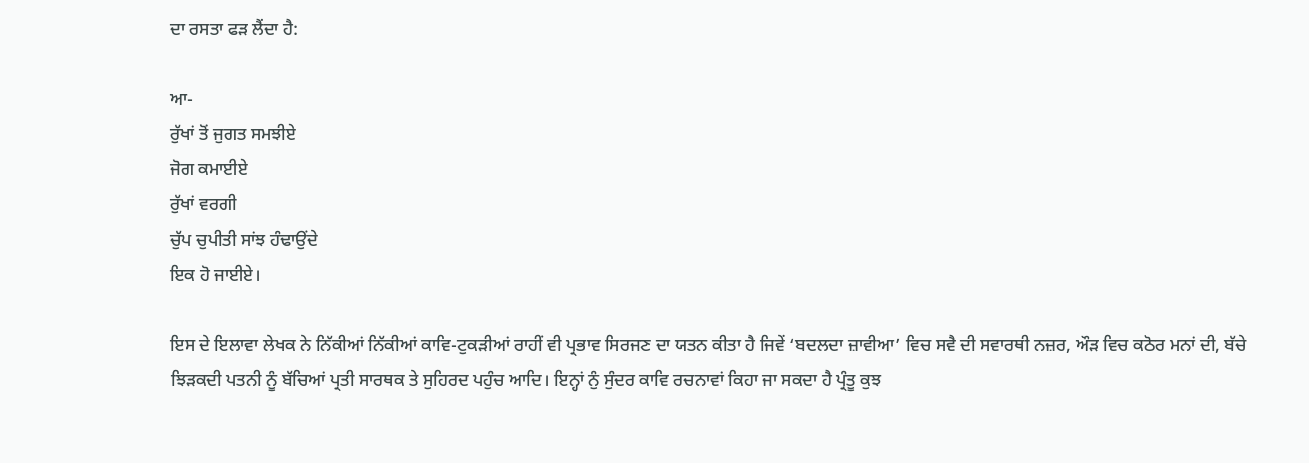ਦਾ ਰਸਤਾ ਫੜ ਲੈਂਦਾ ਹੈ:

ਆ-
ਰੁੱਖਾਂ ਤੋਂ ਜੁਗਤ ਸਮਝੀਏ
ਜੋਗ ਕਮਾਈਏ
ਰੁੱਖਾਂ ਵਰਗੀ
ਚੁੱਪ ਚੁਪੀਤੀ ਸਾਂਝ ਹੰਢਾਉਂਦੇ
ਇਕ ਹੋ ਜਾਈਏ।

ਇਸ ਦੇ ਇਲਾਵਾ ਲੇਖਕ ਨੇ ਨਿੱਕੀਆਂ ਨਿੱਕੀਆਂ ਕਾਵਿ-ਟੁਕੜੀਆਂ ਰਾਹੀਂ ਵੀ ਪ੍ਰਭਾਵ ਸਿਰਜਣ ਦਾ ਯਤਨ ਕੀਤਾ ਹੈ ਜਿਵੇਂ ‘ਬਦਲਦਾ ਜ਼ਾਵੀਆ’ ਵਿਚ ਸਵੈ ਦੀ ਸਵਾਰਥੀ ਨਜ਼ਰ, ਔੜ ਵਿਚ ਕਠੋਰ ਮਨਾਂ ਦੀ, ਬੱਚੇ ਝਿੜਕਦੀ ਪਤਨੀ ਨੂੰ ਬੱਚਿਆਂ ਪ੍ਰਤੀ ਸਾਰਥਕ ਤੇ ਸੁਹਿਰਦ ਪਹੁੰਚ ਆਦਿ। ਇਨ੍ਹਾਂ ਨੁੰ ਸੁੰਦਰ ਕਾਵਿ ਰਚਨਾਵਾਂ ਕਿਹਾ ਜਾ ਸਕਦਾ ਹੈ ਪ੍ਰੰਤੂ ਕੁਝ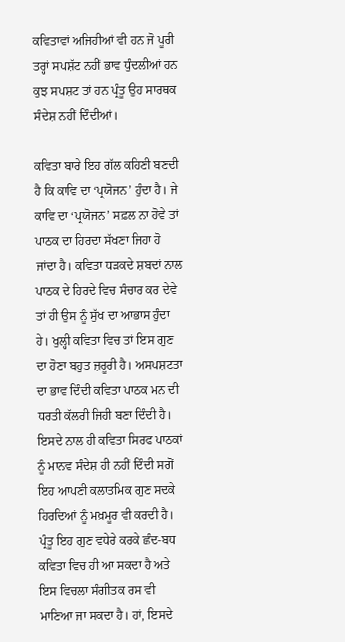ਕਵਿਤਾਵਾਂ ਅਜਿਹੀਆਂ ਵੀ ਹਨ ਜੋ ਪੂਰੀ ਤਰ੍ਹਾਂ ਸਪਸ਼ੱਟ ਨਹੀਂ ਭਾਵ ਧੁੰਦਲੀਆਂ ਹਨ ਕੁਝ ਸਪਸ਼ਟ ਤਾਂ ਹਨ ਪ੍ਰੰਤੂ ਉਹ ਸਾਰਥਕ ਸੰਦੇਸ਼ ਨਹੀਂ ਦਿੰਦੀਆਂ।

ਕਵਿਤਾ ਬਾਰੇ ਇਹ ਗੱਲ ਕਹਿਣੀ ਬਣਦੀ ਹੈ ਕਿ ਕਾਵਿ ਦਾ ‘ਪ੍ਰਯੋਜਨ’ ਹੁੰਦਾ ਹੈ। ਜੇ ਕਾਵਿ ਦਾ ‘ਪ੍ਰਯੋਜਨ’ ਸਫ਼ਲ ਨਾ ਹੋਵੇ ਤਾਂ ਪਾਠਕ ਦਾ ਹਿਰਦਾ ਸੱਖਣਾ ਜਿਹਾ ਹੋ ਜਾਂਦਾ ਹੈ। ਕਵਿਤਾ ਧੜਕਦੇ ਸ਼ਬਦਾਂ ਨਾਲ ਪਾਠਕ ਦੇ ਹਿਰਦੇ ਵਿਚ ਸੰਚਾਰ ਕਰ ਦੇਵੇ ਤਾਂ ਹੀ ਉਸ ਨੂੰ ਸੁੱਖ ਦਾ ਆਭਾਸ ਹੁੰਦਾ ਹੇ। ਖੁਲ੍ਹੀ ਕਵਿਤਾ ਵਿਚ ਤਾਂ ਇਸ ਗੁਣ ਦਾ ਹੋਣਾ ਬਹੁਤ ਜ਼ਰੂਰੀ ਹੈ। ਅਸਪਸ਼ਟਤਾ ਦਾ ਭਾਵ ਦਿੰਦੀ ਕਵਿਤਾ ਪਾਠਕ ਮਨ ਦੀ ਧਰਤੀ ਕੱਲਰੀ ਜਿਹੀ ਬਣਾ ਦਿੰਦੀ ਹੈ। ਇਸਦੇ ਨਾਲ ਹੀ ਕਵਿਤਾ ਸਿਰਫ ਪਾਠਕਾਂ ਨੂੰ ਮਾਨਵ ਸੰਦੇਸ਼ ਹੀ ਨਹੀਂ ਦਿੰਦੀ ਸਗੋਂ ਇਹ ਆਪਣੀ ਕਲਾਤਮਿਕ ਗੁਣ ਸਦਕੇ ਹਿਰਦਿਆਂ ਨੂੰ ਮਖ਼ਮੂਰ ਵੀ ਕਰਦੀ ਹੈ। ਪ੍ਰੰਤੂ ਇਹ ਗੁਣ ਵਧੇਰੇ ਕਰਕੇ ਛੰਦ-ਬਧ ਕਵਿਤਾ ਵਿਚ ਹੀ ਆ ਸਕਦਾ ਹੈ ਅਤੇ ਇਸ ਵਿਚਲਾ ਸੰਗੀਤਕ ਰਸ ਵੀ ਮਾਣਿਆ ਜਾ ਸਕਦਾ ਹੈ। ਹਾਂ, ਇਸਦੇ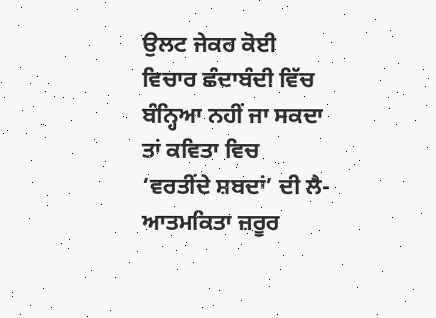ਉਲਟ ਜੇਕਰ ਕੋਈ ਵਿਚਾਰ ਛੰਦਾਬੰਦੀ ਵਿੱਚ ਬੰਨ੍ਹਿਆ ਨਹੀਂ ਜਾ ਸਕਦਾ ਤਾਂ ਕਵਿਤਾ ਵਿਚ ‘ਵਰਤੀਂਦੇ ਸ਼ਬਦਾਂ’ ਦੀ ਲੈ-ਆਤਮਕਿਤਾ ਜ਼ਰੂਰ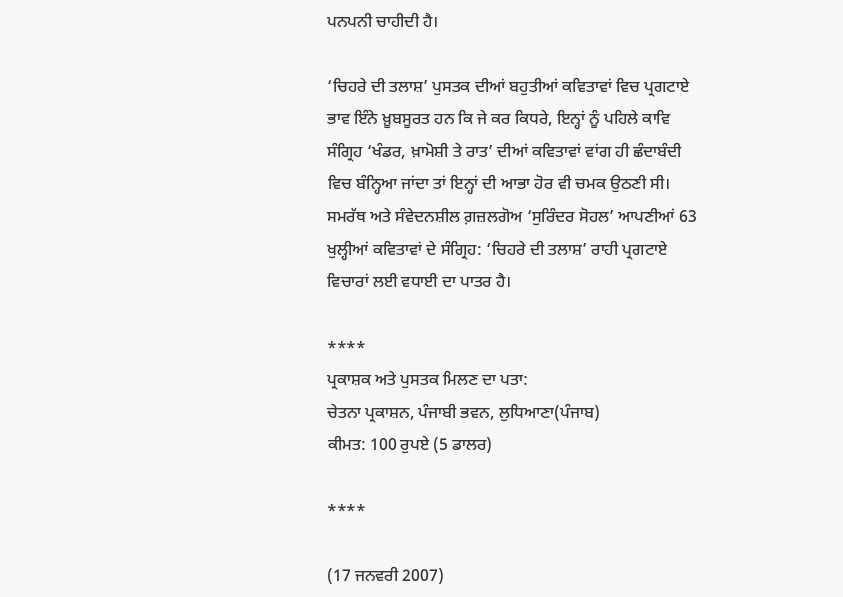ਪਨਪਨੀ ਚਾਹੀਦੀ ਹੈ।

‘ਚਿਹਰੇ ਦੀ ਤਲਾਸ਼’ ਪੁਸਤਕ ਦੀਆਂ ਬਹੁਤੀਆਂ ਕਵਿਤਾਵਾਂ ਵਿਚ ਪ੍ਰਗਟਾਏ ਭਾਵ ਇੰਨੇ ਖ਼ੂਬਸੂਰਤ ਹਨ ਕਿ ਜੇ ਕਰ ਕਿਧਰੇ, ਇਨ੍ਹਾਂ ਨੂੰ ਪਹਿਲੇ ਕਾਵਿ ਸੰਗ੍ਰਿਹ ‘ਖੰਡਰ, ਖ਼ਾਮੋਸ਼ੀ ਤੇ ਰਾਤ’ ਦੀਆਂ ਕਵਿਤਾਵਾਂ ਵਾਂਗ ਹੀ ਛੰਦਾਬੰਦੀ ਵਿਚ ਬੰਨ੍ਹਿਆ ਜਾਂਦਾ ਤਾਂ ਇਨ੍ਹਾਂ ਦੀ ਆਭਾ ਹੋਰ ਵੀ ਚਮਕ ਉਠਣੀ ਸੀ। ਸਮਰੱਥ ਅਤੇ ਸੰਵੇਦਨਸ਼ੀਲ ਗ਼ਜ਼ਲਗੋਅ ‘ਸੁਰਿੰਦਰ ਸੋਹਲ’ ਆਪਣੀਆਂ 63 ਖੁਲ੍ਹੀਆਂ ਕਵਿਤਾਵਾਂ ਦੇ ਸੰਗ੍ਰਿਹ: ‘ਚਿਹਰੇ ਦੀ ਤਲਾਸ਼’ ਰਾਹੀ ਪ੍ਰਗਟਾਏ ਵਿਚਾਰਾਂ ਲਈ ਵਧਾਈ ਦਾ ਪਾਤਰ ਹੈ।

****
ਪ੍ਰਕਾਸ਼ਕ ਅਤੇ ਪੁਸਤਕ ਮਿਲਣ ਦਾ ਪਤਾ:
ਚੇਤਨਾ ਪ੍ਰਕਾਸ਼ਨ, ਪੰਜਾਬੀ ਭਵਨ, ਲੁਧਿਆਣਾ(ਪੰਜਾਬ)
ਕੀਮਤ: 100 ਰੁਪਏ (5 ਡਾਲਰ)

****

(17 ਜਨਵਰੀ 2007)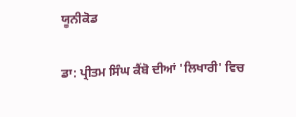ਯੂਨੀਕੋਡ

ਡਾ: ਪ੍ਰੀਤਮ ਸਿੰਘ ਕੈਂਬੋ ਦੀਆਂ 'ਲਿਖਾਰੀ' ਵਿਚ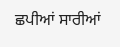ਛਪੀਆਂ ਸਾਰੀਆਂ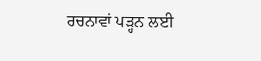ਰਚਨਾਵਾਂ ਪੜ੍ਹਨ ਲਈ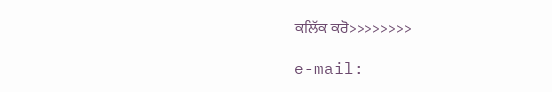ਕਲਿੱਕ ਕਰੋ>>>>>>>>

e-mail: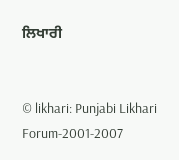ਲਿਖਾਰੀ


© likhari: Punjabi Likhari Forum-2001-2007